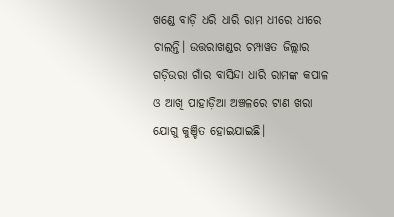ଖଣ୍ଡେ ବାଡ଼ି ଧରି ଧାରି ରାମ ଧୀରେ ଧୀରେ ଚାଲନ୍ତି। ଉତ୍ତରାଖଣ୍ଡର ଚମ୍ପାୱତ ଜିଲ୍ଲାର ଗଡ଼ିଉରା ଗାଁର ବାସିନ୍ଦା ଧାରି ରାମଙ୍କ କପାଳ ଓ ଆଖି ପାହାଡ଼ିଆ ଅଞ୍ଚଳରେ ଟାଣ ଖରା ଯୋଗୁ କୁଞ୍ଚିତ ହୋଇଯାଇଛି।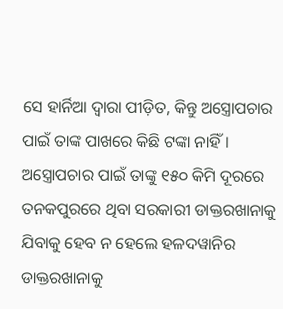ସେ ହାର୍ନିଆ ଦ୍ୱାରା ପୀଡ଼ିତ, କିନ୍ତୁ ଅସ୍ତ୍ରୋପଚାର ପାଇଁ ତାଙ୍କ ପାଖରେ କିଛି ଟଙ୍କା ନାହିଁ। ଅସ୍ତ୍ରୋପଚାର ପାଇଁ ତାଙ୍କୁ ୧୫୦ କିମି ଦୂରରେ ତନକପୁରରେ ଥିବା ସରକାରୀ ଡାକ୍ତରଖାନାକୁ ଯିବାକୁ ହେବ ନ ହେଲେ ହଳଦୱାନିର ଡାକ୍ତରଖାନାକୁ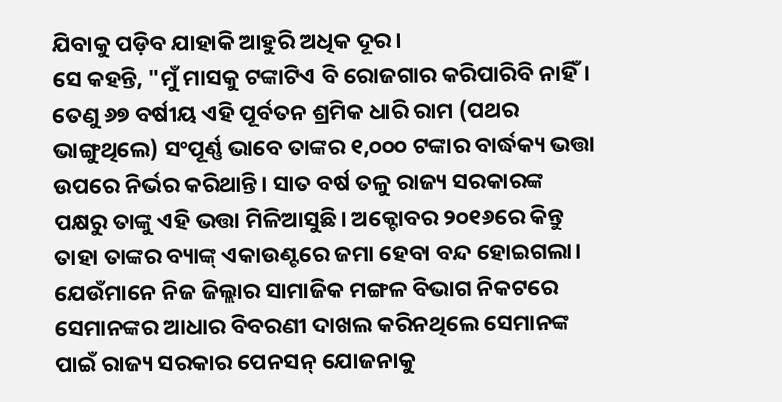ଯିବାକୁ ପଡ଼ିବ ଯାହାକି ଆହୁରି ଅଧିକ ଦୂର।
ସେ କହନ୍ତି, "ମୁଁ ମାସକୁ ଟଙ୍କାଟିଏ ବି ରୋଜଗାର କରିପାରିବି ନାହିଁ। ତେଣୁ ୬୭ ବର୍ଷୀୟ ଏହି ପୂର୍ବତନ ଶ୍ରମିକ ଧାରି ରାମ (ପଥର ଭାଙ୍ଗୁଥିଲେ) ସଂପୂର୍ଣ୍ଣ ଭାବେ ତାଙ୍କର ୧,୦୦୦ ଟଙ୍କାର ବାର୍ଦ୍ଧକ୍ୟ ଭତ୍ତା ଉପରେ ନିର୍ଭର କରିଥାନ୍ତି। ସାତ ବର୍ଷ ତଳୁ ରାଜ୍ୟ ସରକାରଙ୍କ ପକ୍ଷରୁ ତାଙ୍କୁ ଏହି ଭତ୍ତା ମିଳିଆସୁଛି। ଅକ୍ଟୋବର ୨୦୧୬ରେ କିନ୍ତୁ ତାହା ତାଙ୍କର ବ୍ୟାଙ୍କ୍ ଏକାଉଣ୍ଟରେ ଜମା ହେବା ବନ୍ଦ ହୋଇଗଲା। ଯେଉଁମାନେ ନିଜ ଜିଲ୍ଲାର ସାମାଜିକ ମଙ୍ଗଳ ବିଭାଗ ନିକଟରେ ସେମାନଙ୍କର ଆଧାର ବିବରଣୀ ଦାଖଲ କରିନଥିଲେ ସେମାନଙ୍କ ପାଇଁ ରାଜ୍ୟ ସରକାର ପେନସନ୍ ଯୋଜନାକୁ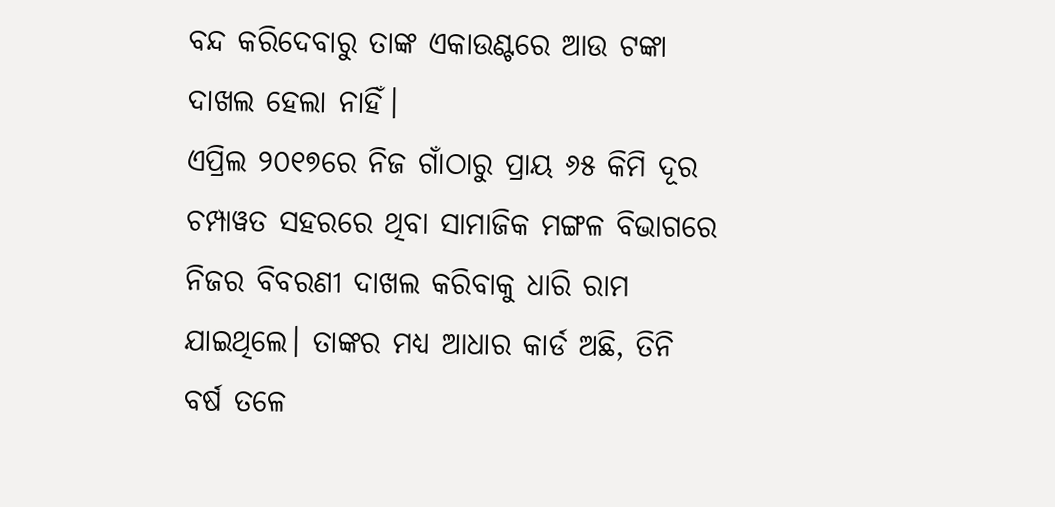ବନ୍ଦ କରିଦେବାରୁ ତାଙ୍କ ଏକାଉଣ୍ଟରେ ଆଉ ଟଙ୍କା ଦାଖଲ ହେଲା ନାହିଁ।
ଏପ୍ରିଲ ୨୦୧୭ରେ ନିଜ ଗାଁଠାରୁ ପ୍ରାୟ ୬୫ କିମି ଦୂର ଚମ୍ପାୱତ ସହରରେ ଥିବା ସାମାଜିକ ମଙ୍ଗଳ ବିଭାଗରେ ନିଜର ବିବରଣୀ ଦାଖଲ କରିବାକୁ ଧାରି ରାମ ଯାଇଥିଲେ। ତାଙ୍କର ମଧ୍ୟ ଆଧାର କାର୍ଡ ଅଛି, ତିନି ବର୍ଷ ତଳେ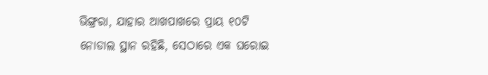ଭିଙ୍ଗ୍ରରା, ଯାହାର ଆଖପାଖରେ ପ୍ରାୟ ୧୦ଟି ନୋଡାଲ ସ୍ଥାନ ରହିଛି, ସେଠାରେ ଏକ ଘରୋଇ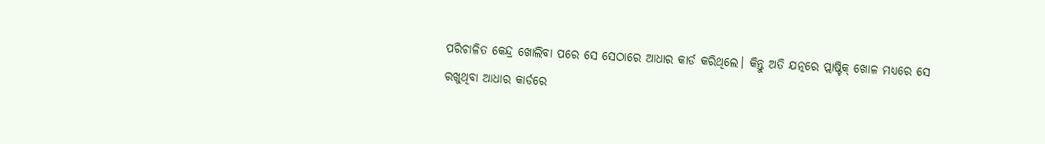ପରିଚାଳିତ କେନ୍ଦ୍ର ଖୋଲିବା ପରେ ସେ ସେଠାରେ ଆଧାର କାର୍ଡ କରିଥିଲେ। କିନ୍ତୁ ଅତି ଯତ୍ନରେ ପ୍ଲାଷ୍ଟିକ୍ ଖୋଳ ମଧ୍ୟରେ ସେ ରଖୁଥିବା ଆଧାର କାର୍ଡରେ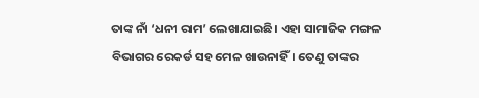ତାଙ୍କ ନାଁ ‘ଧନୀ ରାମ’ ଲେଖାଯାଇଛି। ଏହା ସାମାଜିକ ମଙ୍ଗଳ ବିଭାଗର ରେକର୍ଡ ସହ ମେଳ ଖାଉନାହିଁ। ତେଣୁ ତାଙ୍କର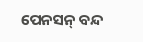ପେନସନ୍ ବନ୍ଦ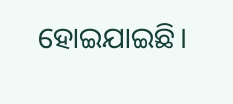ହୋଇଯାଇଛି।